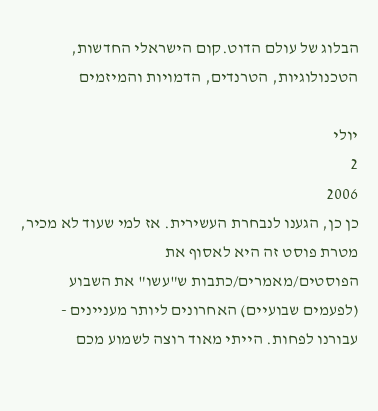הבלוג של עולם הדוט.קום הישראלי החדשות, הטכנולוגיות, הטרנדים, הדמויות והמיזמים

יולי
2
2006
כן כן, הגענו לנבחרת העשירית. אז למי שעוד לא מכיר, מטרת פוסט זה היא לאסוף את הפוסטים/מאמרים/כתבות ש"עשו" את השבוע (לפעמים שבועיים) האחרונים ליותר מעניינים - עבורנו לפחות. הייתי מאוד רוצה לשמוע מכם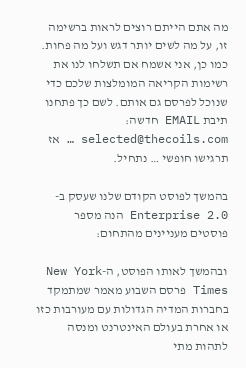מה אתם הייתם רוצים לראות ברשימה זו, על מה לשים יותר דגש ועל מה פחות. כמו כן, אני אשמח אם תשלחו לנו את רשימות הקריאה המומלצות שלכם כדי שנוכל לפרסם גם אותם. לשם כך פתחנו תיבת EMAIL חדשה: selected@thecoils.com … אז תרגישו חופשי … נתחיל.

בהמשך לפוסט הקודם שלנו שעסק ב- Enterprise 2.0 הנה מספר פוסטים מעניינים מהתחום:

ובהמשך לאותו הפוסט, ה-New York Times פרסם השבוע מאמר שמתמקד בחברות המדיה הגדולות עם מעורבות כזו או אחרת בעולם האינטרנט ומנסה לתהות מתי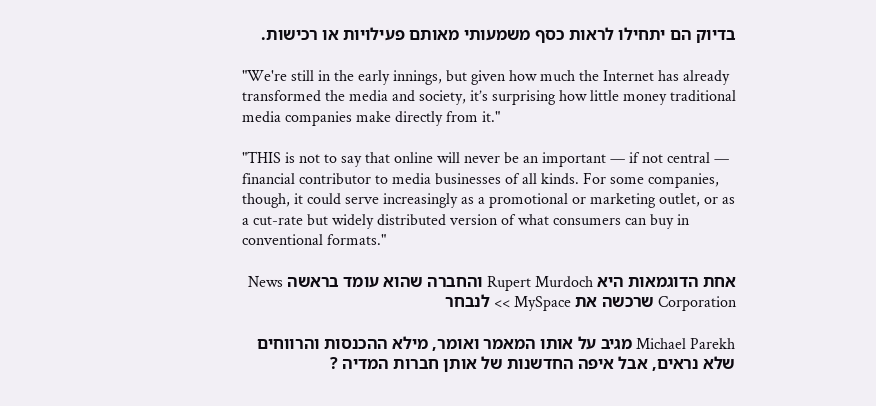בדיוק הם יתחילו לראות כסף משמעותי מאותם פעילויות או רכישות.

"We're still in the early innings, but given how much the Internet has already transformed the media and society, it’s surprising how little money traditional media companies make directly from it."

"THIS is not to say that online will never be an important — if not central — financial contributor to media businesses of all kinds. For some companies, though, it could serve increasingly as a promotional or marketing outlet, or as a cut-rate but widely distributed version of what consumers can buy in conventional formats."

אחת הדוגמאות היא Rupert Murdoch והחברה שהוא עומד בראשה News Corporation שרכשה את MySpace >> לנבחר

Michael Parekh מגיב על אותו המאמר ואומר, מילא ההכנסות והרווחים שלא נראים, אבל איפה החדשנות של אותן חברות המדיה ?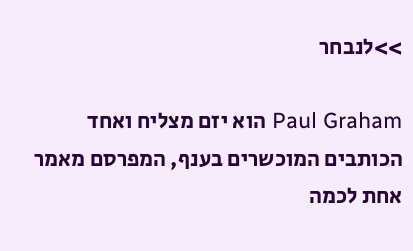>>לנבחר

Paul Graham הוא יזם מצליח ואחד הכותבים המוכשרים בענף, המפרסם מאמר אחת לכמה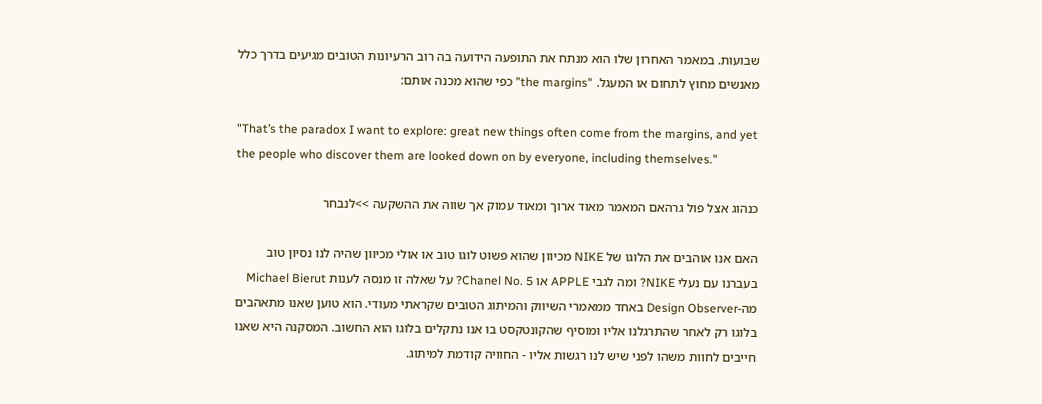שבועות. במאמר האחרון שלו הוא מנתח את התופעה הידועה בה רוב הרעיונות הטובים מגיעים בדרך כלל מאנשים מחוץ לתחום או המעגל. "the margins" כפי שהוא מכנה אותם:

"That’s the paradox I want to explore: great new things often come from the margins, and yet the people who discover them are looked down on by everyone, including themselves."

כנהוג אצל פול גרהאם המאמר מאוד ארוך ומאוד עמוק אך שווה את ההשקעה >>לנבחר

האם אנו אוהבים את הלוגו של NIKE מכיוון שהוא פשוט לוגו טוב או אולי מכיוון שהיה לנו נסיון טוב בעברנו עם נעלי NIKE? ומה לגבי APPLE או Chanel No. 5? על שאלה זו מנסה לענות Michael Bierut מה-Design Observer באחד ממאמרי השיווק והמיתוג הטובים שקראתי מעודי. הוא טוען שאנו מתאהבים בלוגו רק לאחר שהתרגלנו אליו ומוסיף שהקונטקסט בו אנו נתקלים בלוגו הוא החשוב. המסקנה היא שאנו חייבים לחוות משהו לפני שיש לנו רגשות אליו - החוויה קודמת למיתוג.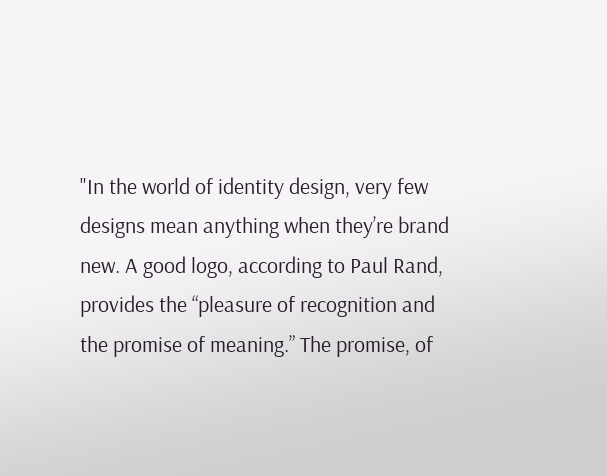"In the world of identity design, very few designs mean anything when they’re brand new. A good logo, according to Paul Rand, provides the “pleasure of recognition and the promise of meaning.” The promise, of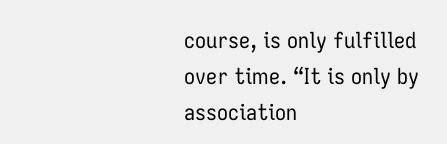course, is only fulfilled over time. “It is only by association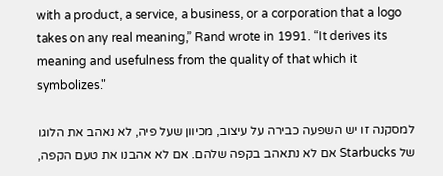with a product, a service, a business, or a corporation that a logo takes on any real meaning,” Rand wrote in 1991. “It derives its meaning and usefulness from the quality of that which it symbolizes."

למסקנה זו יש השפעה כבירה על עיצוב, מכיוון שעל פיה, לא נאהב את הלוגו של Starbucks אם לא נתאהב בקפה שלהם. אם לא אהבנו את טעם הקפה,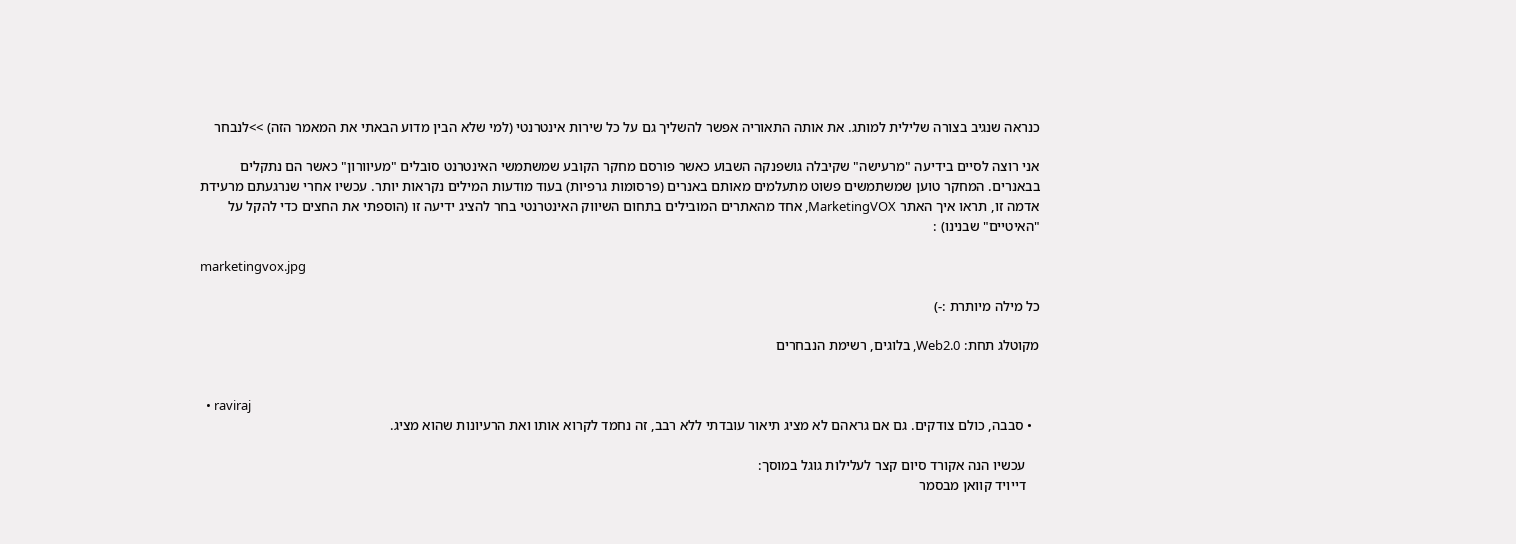כנראה שנגיב בצורה שלילית למותג. את אותה התאוריה אפשר להשליך גם על כל שירות אינטרנטי (למי שלא הבין מדוע הבאתי את המאמר הזה) >>לנבחר

אני רוצה לסיים בידיעה "מרעישה" שקיבלה גושפנקה השבוע כאשר פורסם מחקר הקובע שמשתמשי האינטרנט סובלים "מעיוורון" כאשר הם נתקלים בבאנרים. המחקר טוען שמשתמשים פשוט מתעלמים מאותם באנרים (פרסומות גרפיות) בעוד מודעות המילים נקראות יותר. עכשיו אחרי שנרגעתם מרעידת אדמה זו, תראו איך האתר MarketingVOX, אחד מהאתרים המובילים בתחום השיווק האינטרנטי בחר להציג ידיעה זו (הוספתי את החצים כדי להקל על "האיטיים" שבנינו) :

marketingvox.jpg

כל מילה מיותרת :-)

מקוטלג תחת: Web2.0, בלוגים, רשימת הנבחרים


  • raviraj
  • סבבה, כולם צודקים. גם אם גראהם לא מציג תיאור עובדתי ללא רבב, זה נחמד לקרוא אותו ואת הרעיונות שהוא מציג.

    עכשיו הנה אקורד סיום קצר לעלילות גוגל במוסך:
    דייויד קוואן מבסמר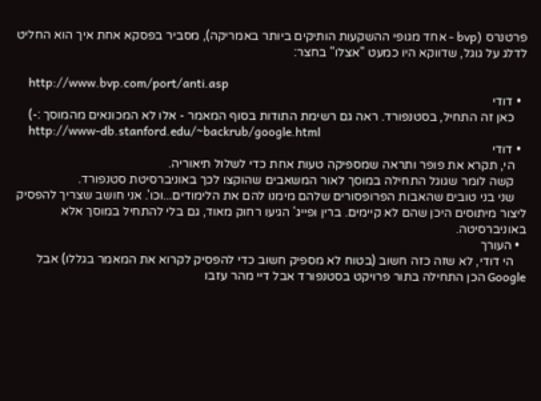פרטנרס (bvp - אחד מגופי ההשקעות הותיקים ביותר באמריקה), מסביר בפסקא אחת איך הוא החליט לדלג על גוגל, שדווקא היו כמעט "אצלו" בחצר:

    http://www.bvp.com/port/anti.asp
  • דודי
    כאן זה התחיל, בסטנפורד. ראה גם רשימת התודות בסוף המאמר - אלו לא המכונאים מהמוסך :-)
    http://www-db.stanford.edu/~backrub/google.html
  • דודי
    הי, תקרא את פופר ותראה שמספיקה טעות אחת כדי לשלול תיאוריה.
    קשה לומר שגוגל התחילה במוסך לאור המשאבים שהוקצו לכך באוניברסיטת סטנפורד.
    שני בני טובים שהאבות הפרופסורים שלהם מימנו להם את הלימודים...וכו'. אני חושב שצריך להפסיק ליצור מיתוסים היכן שהם לא קיימים. ברין ופייג' הגיעו רחוק מאוד, גם בלי להתחיל במוסך אלא באוניברסיטה.
  • העורך
    הי דודי, לא שזה כזה חשוב (בטוח לא מספיק חשוב כדי להפסיק לקרוא את המאמר בגללו) אבל Google הכן התחילה בתור פרויקט בסטנפורד אבל דיי מהר עזבו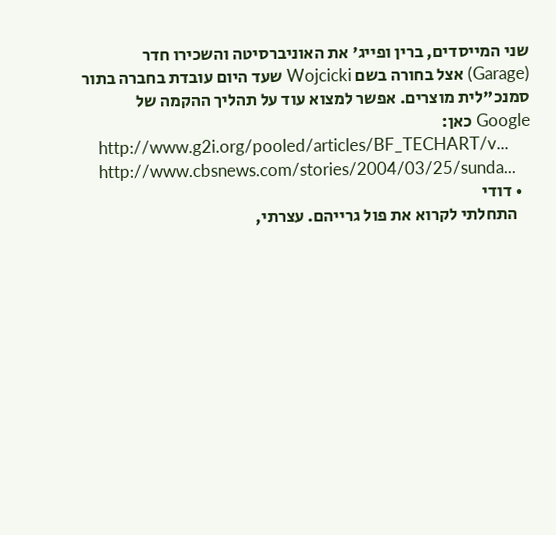שני המייסדים, ברין ופייג' את האוניברסיטה והשכירו חדר (Garage) אצל בחורה בשם Wojcicki שעד היום עובדת בחברה בתור סמנכ"לית מוצרים. אפשר למצוא עוד על תהליך ההקמה של Google כאן:
    http://www.g2i.org/pooled/articles/BF_TECHART/v...
    http://www.cbsnews.com/stories/2004/03/25/sunda...
  • דודי
    התחלתי לקרוא את פול גרייהם. עצרתי,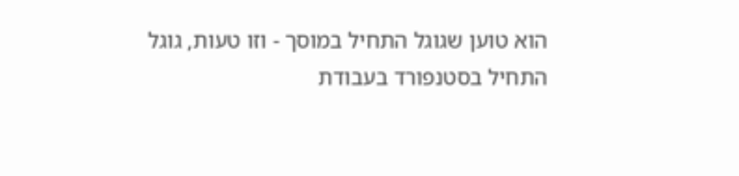הוא טוען שגוגל התחיל במוסך - וזו טעות, גוגל התחיל בסטנפורד בעבודת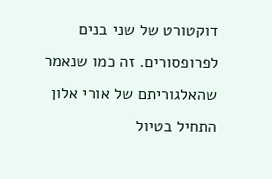דוקטורט של שני בנים לפרופסורים. זה כמו שנאמר שהאלגוריתם של אורי אלון התחיל בטיול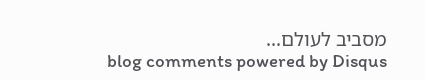מסביב לעולם...
blog comments powered by Disqus